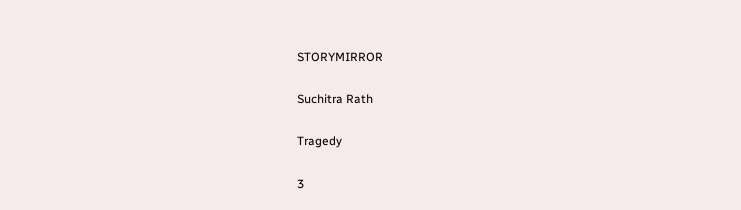STORYMIRROR

Suchitra Rath

Tragedy

3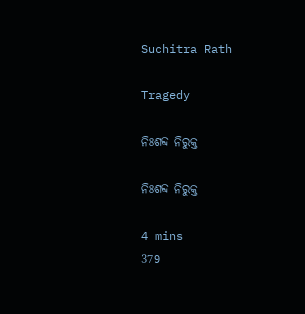Suchitra Rath

Tragedy

ନିଃଶବ୍ଦ ନିରୁକ୍ତ

ନିଃଶବ୍ଦ ନିରୁକ୍ତ

4 mins
379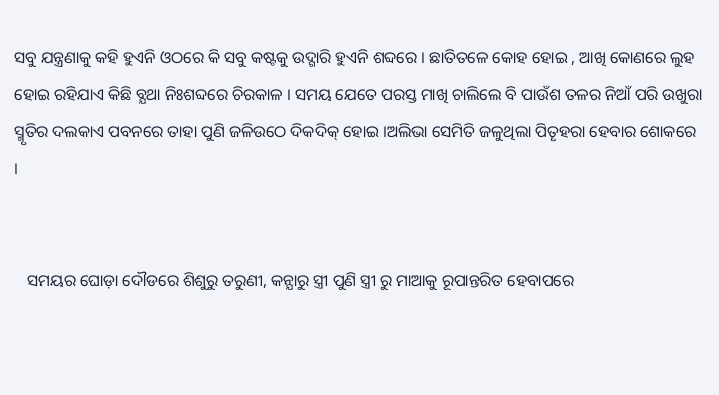ସବୁ ଯନ୍ତ୍ରଣାକୁ କହି ହୁଏନି ଓଠରେ କି ସବୁ କଷ୍ଟକୁ ଉଦ୍ଗାରି ହୁଏନି ଶବ୍ଦରେ । ଛାତିତଳେ କୋହ ହୋଇ , ଆଖି କୋଣରେ ଲୁହ ହୋଇ ରହିଯାଏ କିଛି ବ୍ଯଥା ନିଃଶବ୍ଦରେ ଚିରକାଳ । ସମୟ ଯେତେ ପରସ୍ତ ମାଖି ଚାଲିଲେ ବି ପାଉଁଶ ତଳର ନିଆଁ ପରି ଉଖୁରା ସ୍ମୃତିର ଦଲକାଏ ପବନରେ ତାହା ପୁଣି ଜଳିଉଠେ ଦିକଦିକ୍ ହୋଇ ।ଅଲିଭା ସେମିତି ଜଳୁଥିଲା ପିତୄହରା ହେବାର ଶୋକରେ ।


   ସମୟର ଘୋଡ଼ା ଦୌଡରେ ଶିଶୁରୁ ତରୁଣୀ, କନ୍ଯାରୁ ସ୍ତ୍ରୀ ପୁଣି ସ୍ତ୍ରୀ ରୁ ମାଆକୁ ରୂପାନ୍ତରିତ ହେବାପରେ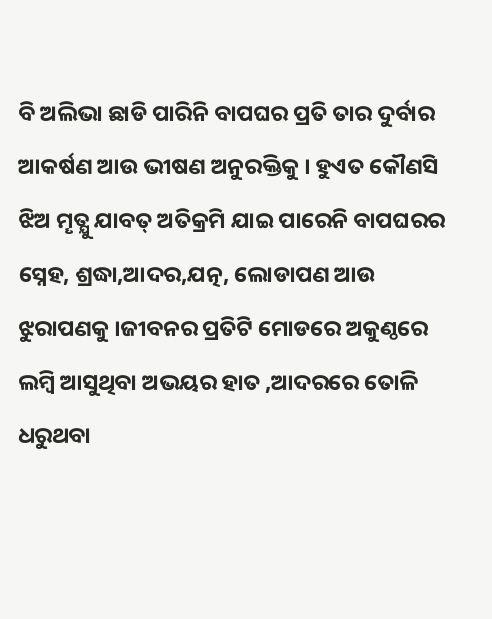ବି ଅଲିଭା ଛାଡି ପାରିନି ବାପଘର ପ୍ରତି ତାର ଦୁର୍ବାର ଆକର୍ଷଣ ଆଉ ଭୀଷଣ ଅନୁରକ୍ତିକୁ । ହୁଏତ କୌଣସି ଝିଅ ମୄତ୍ଯୁ ଯାବତ୍ ଅତିକ୍ରମି ଯାଇ ପାରେନି ବାପଘରର ସ୍ନେହ, ଶ୍ରଦ୍ଧା,ଆଦର,ଯତ୍ନ, ଲୋଡାପଣ ଆଉ ଝୁରାପଣକୁ ।ଜୀବନର ପ୍ରତିଟି ମୋଡରେ ଅକୁଣ୍ଠରେ ଲମ୍ବି ଆସୁଥିବା ଅଭୟର ହାତ ,ଆଦରରେ ତୋଳି ଧରୁଥବା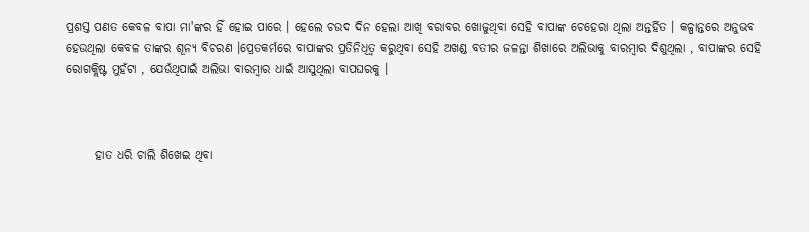ପ୍ରଶସ୍ତ ପଣତ କେବଳ ବାପା ମା'ଙ୍କର ହିଁ ହୋଇ ପାରେ । ହେଲେ ଚଉଦ ଦିନ ହେଲା ଆଖି ବରାବର ଖୋଜୁଥିବା ସେହି ବାପାଙ୍କ ଚେହେରା ଥିଲା ଅନ୍ତର୍ହିତ । କଳ୍ପାନ୍ତରେ ଅନୁଭବ ହେଉଥିଲା କେବଳ ତାଙ୍କର ଶୂନ୍ୟ ବିଚରଣ ।ପ୍ରେତକର୍ମରେ ବାପାଙ୍କର ପ୍ରତିନିଧିତ୍ଵ କରୁଥିବା ସେହି ଅଖଣ୍ଡ ବତୀର ଜଳନ୍ତା ଶିଖାରେ ଅଲିଭାକୁ ବାରମ୍ବାର ଦିଶୁଥିଲା , ବାପାଙ୍କର ସେହି ରୋଗକ୍ଲିଷ୍ଟ ମୁହଁଟା , ଯେଉଁଥିପାଇଁ ଅଲିଭା ବାରମ୍ବାର ଧାଇଁ ଆସୁଥିଲା ବାପଘରକୁ ।



      ହାତ ଧରି ଚାଲି ଶିଖେଇ ଥିବା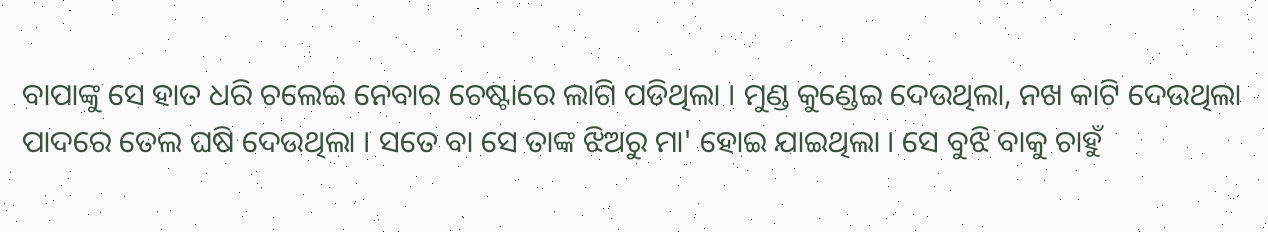ବାପାଙ୍କୁ ସେ ହାତ ଧରି ଚଲେଇ ନେବାର ଚେଷ୍ଟାରେ ଲାଗି ପଡିଥିଲା । ମୁଣ୍ଡ କୁଣ୍ଡେଇ ଦେଉଥିଲା, ନଖ କାଟି ଦେଉଥିଲା ପାଦରେ ତେଲ ଘଷି ଦେଉଥିଲା । ସତେ ବା ସେ ତାଙ୍କ ଝିଅରୁ ମା' ହୋଇ ଯାଇଥିଲା । ସେ ବୁଝି ବାକୁ ଚାହୁଁ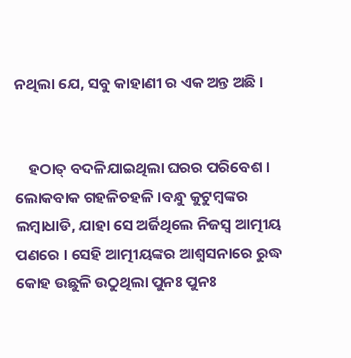ନଥିଲା ଯେ, ସବୁ କାହାଣୀ ର ଏକ ଅନ୍ତ ଅଛି ।


    ହଠାତ୍ ବଦଳିଯାଇଥିଲା ଘରର ପରିବେଶ । ଲୋକବାକ ଗହଳିଚହଳି ।ବନ୍ଧୁ କୁଟୁମ୍ବଙ୍କର ଲମ୍ବାଧାଡି, ଯାହା ସେ ଅର୍ଜିଥିଲେ ନିଜସ୍ବ ଆତ୍ମୀୟ ପଣରେ । ସେହି ଆତ୍ମୀୟଙ୍କର ଆଶ୍ବସନାରେ ରୁଦ୍ଧ କୋହ ଉଛୁଳି ଉଠୁଥିଲା ପୁନଃ ପୁନଃ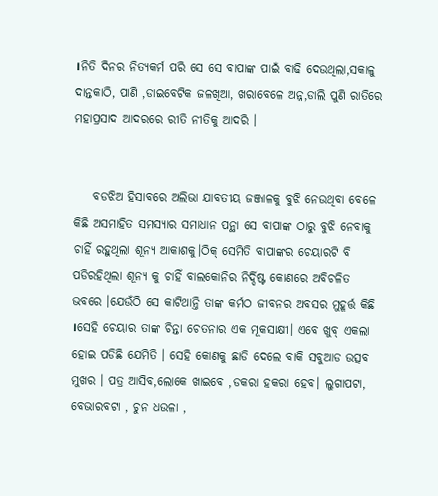।ନିତି ଦିନର ନିତ୍ୟକର୍ମ ପରି ସେ ସେ ବାପାଙ୍କ ପାଇଁ ବାଢି ଦେଉଥିଲା,ସକାଳୁ ଦାନ୍ତକାଠି, ପାଣି ,ଡାଇବେଟିକ ଜଳଖିଆ, ଖରାବେଳେ ଅନ୍ନ,ଡାଲି ପୁଣି ରାତିରେ ମହାପ୍ରସାଦ ଆଦରରେ ରୀତି ନୀତିକୁ ଆଦରି ।


    ବଡଝିଅ ହିସାବରେ ଅଲିଭା ଯାବତୀୟ ଜଞ୍ଜାଳକୁ ବୁଝି ନେଉଥିବା ବେଳେ କିଛି ଅସମାହିତ ସମସ୍ଯାର ସମାଧାନ ପନ୍ଥା ସେ ବାପାଙ୍କ ଠାରୁ ବୁଝି ନେବାକୁ ଚାହିଁ ରହୁଥିଲା ଶୂନ୍ୟ ଆକାଶକୁ।ଠିକ୍ ସେମିତି ବାପାଙ୍କର ଚେୟାରଟି ବି ପଡିରହିଥିଲା ଶୂନ୍ୟ କୁ ଚାହିଁ ବାଲକୋନିର ନିର୍ଦ୍ଦିଷ୍ଟ କୋଣରେ ଅବିଚଳିତ ଭବରେ ।ଯେଉଁଠି ସେ କାଟିଥାନ୍ତି ତାଙ୍କ କର୍ମଠ ଜୀବନର ଅବସର ମୁହୂର୍ତ୍ତ କିଛି ।ସେହି ଚେୟାର ତାଙ୍କ ଚିନ୍ତା ଚେତନାର ଏକ ମୂକସାକ୍ଷୀ। ଏବେ ଖୁବ୍ ଏକଲା ହୋଇ ପଡିଛି ଯେମିତି । ସେହି କୋଣକୁ ଛାଡି ଦେଲେ ବାକି ସବୁଆଡ ଉତ୍ସବ ମୁଖର । ପତ୍ର ଆସିବ,ଲୋକେ ଖାଇବେ ,ଡକରା ହକରା ହେବ। ଲୁଗାପଟା, ବେଭାରବଟା , ଚୁନ ଧଉଳା ,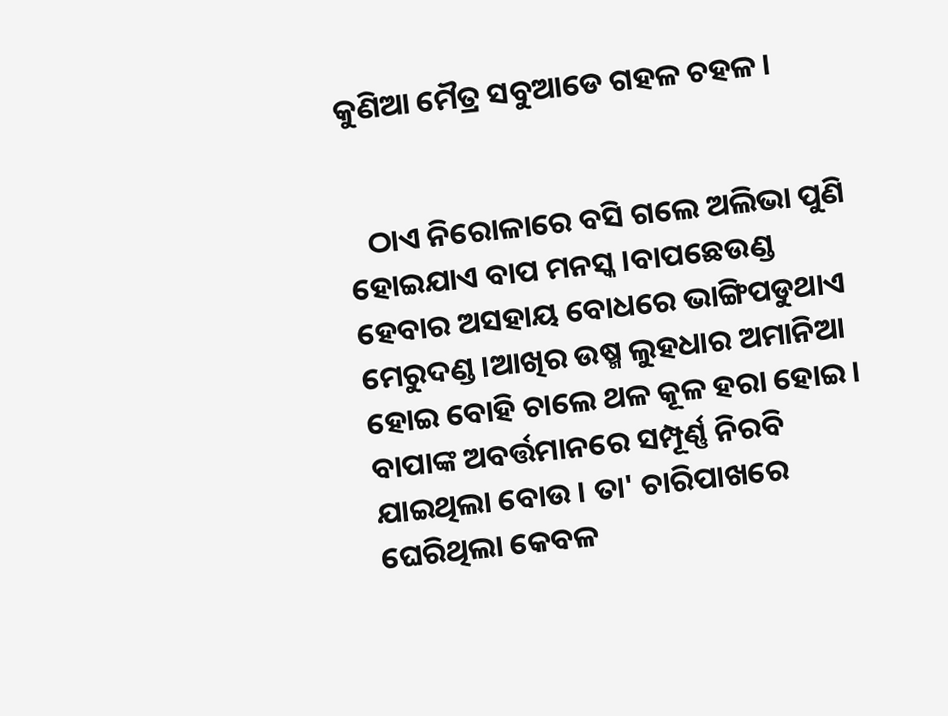କୁଣିଆ ମୈତ୍ର ସବୁଆଡେ ଗହଳ ଚହଳ ।


   ଠାଏ ନିରୋଳାରେ ବସି ଗଲେ ଅଲିଭା ପୁଣି ହୋଇଯାଏ ବାପ ମନସ୍କ ।ବାପଛେଉଣ୍ଡ ହେବାର ଅସହାୟ ବୋଧରେ ଭାଙ୍ଗିପଡୁଥାଏ ମେରୁଦଣ୍ଡ ।ଆଖିର ଉଷ୍ମ ଲୁହଧାର ଅମାନିଆ ହୋଇ ବୋହି ଚାଲେ ଥଳ କୂଳ ହରା ହୋଇ । ବାପାଙ୍କ ଅବର୍ତ୍ତମାନରେ ସମ୍ପୂର୍ଣ୍ଣ ନିରବି ଯାଇଥିଲା ବୋଉ । ତା' ଚାରିପାଖରେ ଘେରିଥିଲା କେବଳ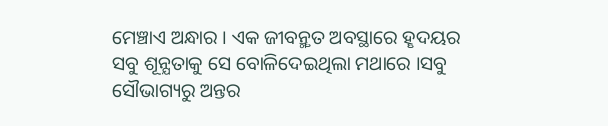ମେଞ୍ଚାଏ ଅନ୍ଧାର । ଏକ ଜୀବନ୍ମୄତ ଅବସ୍ଥାରେ ହୄଦୟର ସବୁ ଶୂନ୍ଯତାକୁ ସେ ବୋଳିଦେଇଥିଲା ମଥାରେ ।ସବୁ ସୌଭାଗ୍ୟରୁ ଅନ୍ତର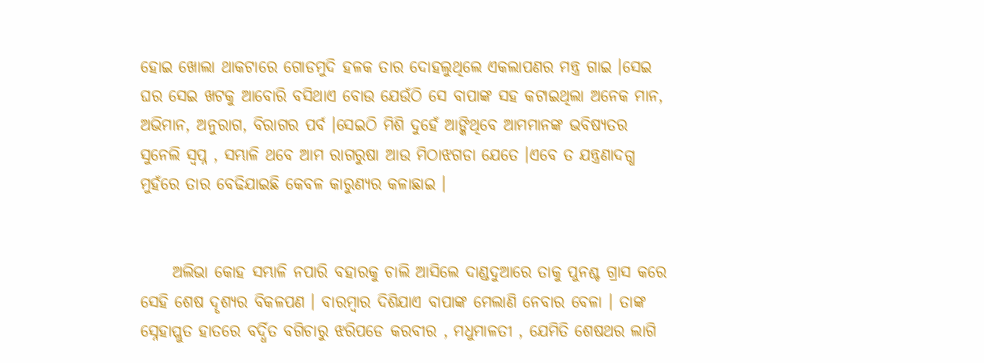ହୋଇ ଖୋଲା ଥାକଟାରେ ଗୋଡମୁଦି ହଳକ ତାର ଦୋହଲୁଥିଲେ ଏକଲାପଣର ମନ୍ତ୍ର ଗାଇ ।ସେଇ ଘର ସେଇ ଖଟକୁ ଆବୋରି ବସିଥାଏ ବୋଉ ଯେଉଁଠି ସେ ବାପାଙ୍କ ସହ କଟାଇଥିଲା ଅନେକ ମାନ, ଅଭିମାନ, ଅନୁରାଗ, ବିରାଗର ପର୍ବ ।ସେଇଠି ମିଶି ଦୁହେଁ ଆଙ୍କିଥିବେ ଆମମାନଙ୍କ ଭବିଷ୍ୟତର ସୁନେଲି ସ୍ବପ୍ନ , ସମ୍ଭାଳି ଥବେ ଆମ ରାଗରୁଷା ଆଉ ମିଠାଝଗଡା ଯେତେ ।ଏବେ ତ ଯନ୍ତ୍ରଣାଦଗ୍ଧ ମୁହଁରେ ତାର ବେଢିଯାଇଛି କେବଳ କାରୁଣ୍ଯର କଳାଛାଇ ।


     ଅଲିଭା କୋହ ସମ୍ଭାଳି ନପାରି ବହାରକୁ ଚାଲି ଆସିଲେ ଦାଣ୍ଡଦୁଆରେ ତାକୁ ପୁନଶ୍ଚ ଗ୍ରାସ କରେ ସେହି ଶେଷ ଦୄଶ୍ଯର ବିକଳପଣ । ବାରମ୍ବାର ଦିଶିଯାଏ ବାପାଙ୍କ ମେଲାଣି ନେବାର ବେଳା । ତାଙ୍କ ସ୍ନେହାପ୍ଲୁତ ହାତରେ ବର୍ଦ୍ଧିତ ବଗିଚାରୁ ଝରିପଡେ କରବୀର , ମଧୁମାଳତୀ , ଯେମିତି ଶେଷଥର ଲାଗି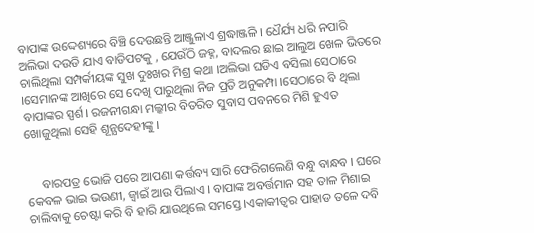ବାପାଙ୍କ ଉଦ୍ଦେଶ୍ୟରେ ବିଞ୍ଚି ଦେଉଛନ୍ତି ଆଞ୍ଜୁଳାଏ ଶ୍ରଦ୍ଧାଞ୍ଜଳି । ଧୈର୍ଯ୍ୟ ଧରି ନପାରି ଅଲିଭା ଦଉଡି ଯାଏ ବାଡିପଟକୁ , ଯେଉଁଠି ଜହ୍ନ, ବାଦଲର ଛାଇ ଆଲୁଅ ଖେଳ ଭିତରେ ଚାଲିଥିଲା ସମ୍ପର୍କୀୟଙ୍କ ସୁଖ ଦୁଃଖର ମିଶ୍ର କଥା ।ଅଲିଭା ଘଡିଏ ବସିଲା ସେଠାରେ ।ସେମାନଙ୍କ ଆଖିରେ ସେ ଦେଖି ପାରୁଥିଲା ନିଜ ପ୍ରତି ଅନୁକମ୍ପା ।ସେଠାରେ ବି ଥିଲା ବାପାଙ୍କର ସ୍ପର୍ଶ। ରଜନୀଗନ୍ଧା ମଲ୍କୀର ବିତରିତ ସୁବାସ ପବନରେ ମିଶି ହୁଏତ ଖୋଜୁଥିଲା ସେହି ଶୂନ୍ଯଦେହୀଙ୍କୁ ।


     ବାରପତ୍ର ଭୋଜି ପରେ ଆପଣା କର୍ତ୍ତବ୍ୟ ସାରି ଫେରିଗଲେଣି ବନ୍ଧୁ ବାନ୍ଧବ । ଘରେ କେବଳ ଭାଇ ଭଉଣୀ, ଜ୍ବାଇଁ ଆଉ ପିଲାଏ । ବାପାଙ୍କ ଅବର୍ତ୍ତମାନ ସହ ତାଳ ମିଶାଇ ଚାଲିବାକୁ ଚେଷ୍ଟା କରି ବି ହାରି ଯାଉଥିଲେ ସମସ୍ତେ ।ଏକାକୀତ୍ବର ପାହାଡ ତଳେ ଦବି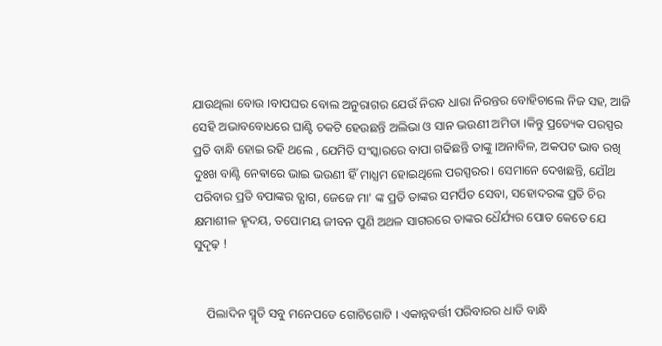ଯାଉଥିଲା ବୋଉ ।ବାପଘର ବୋଲ ଅନୁରାଗର ଯେଉଁ ନିରବ ଧାରା ନିରନ୍ତର ବୋହିଚାଲେ ନିଜ ସହ, ଆଜି ସେହି ଅଭାବବୋଧରେ ଘାଣ୍ଟି ଚକଟି ହେଉଛନ୍ତି ଅଲିଭା ଓ ସାନ ଭଉଣୀ ଅମିତା ।କିନ୍ତୁ ପ୍ରତ୍ୟେକ ପରସ୍ପର ପ୍ରତି ବାନ୍ଧି ହୋଇ ରହି ଥଲେ , ଯେମିତି ସଂସ୍କାରରେ ବାପା ଗଢିଛନ୍ତି ତାଙ୍କୁ ।ଅନାବିଳ, ଅକପଟ ଭାବ ରଖି ଦୁଃଖ ବାଣ୍ଟି ନେଵାରେ ଭାଇ ଭଉଣୀ ହିଁ ମାଧ୍ଯମ ହୋଇଥିଲେ ପରସ୍ପରର। ସେମାନେ ଦେଖଛନ୍ତି, ଯୌଥ ପରିବାର ପ୍ରତି ବପାଙ୍କର ତ୍ଯାଗ, ଜେଜେ ମା' ଙ୍କ ପ୍ରତି ତାଙ୍କର ସମର୍ପିତ ସେବା, ସହୋଦରଙ୍କ ପ୍ରତି ଚିର କ୍ଷମାଶୀଳ ହୄଦୟ, ତପୋମୟ ଜୀବନ ପୁଣି ଅଥଳ ସାଗରରେ ତାଙ୍କର ଧୈର୍ଯ୍ୟର ପୋତ କେତେ ଯେ ସୁଦୄଢ଼ !


    ପିଲାଦିନ ସ୍ମୄତି ସବୁ ମନେପଡେ ଗୋଟିଗୋଟି । ଏକାନ୍ନବର୍ତ୍ତୀ ପରିବାରର ଧାଡି ବାନ୍ଧି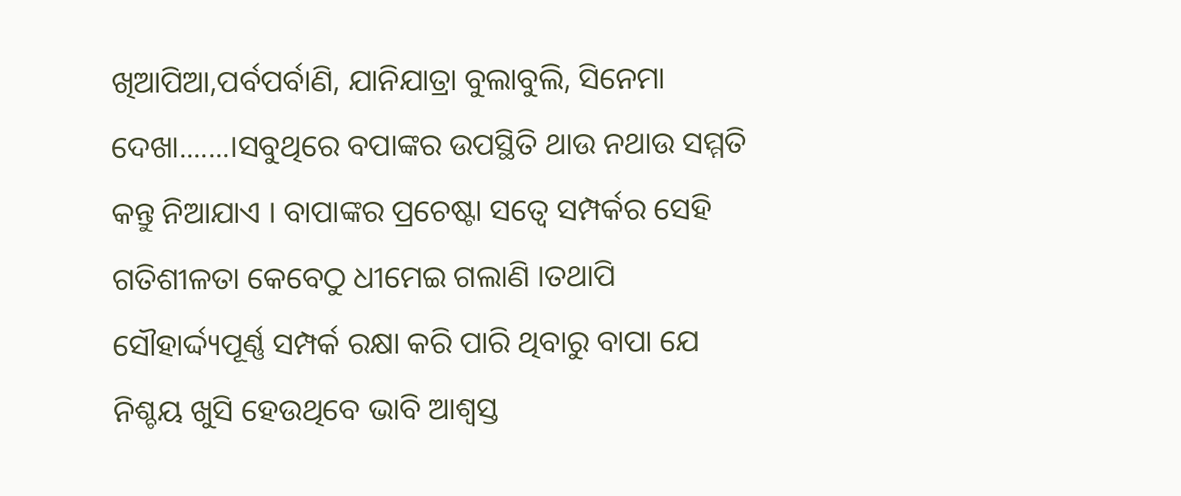ଖିଆପିଆ,ପର୍ବପର୍ବାଣି, ଯାନିଯାତ୍ରା ବୁଲାବୁଲି, ସିନେମା ଦେଖା.......।ସବୁଥିରେ ବପାଙ୍କର ଉପସ୍ଥିତି ଥାଉ ନଥାଉ ସମ୍ମତି କନ୍ତୁ ନିଆଯାଏ । ବାପାଙ୍କର ପ୍ରଚେଷ୍ଟା ସତ୍ଵେ ସମ୍ପର୍କର ସେହି ଗତିଶୀଳତା କେବେଠୁ ଧୀମେଇ ଗଲାଣି ।ତଥାପି ସୌହାର୍ଦ୍ଦ୍ୟପୂର୍ଣ୍ଣ ସମ୍ପର୍କ ରକ୍ଷା କରି ପାରି ଥିବାରୁ ବାପା ଯେ ନିଶ୍ଚୟ ଖୁସି ହେଉଥିବେ ଭାବି ଆଶ୍ବସ୍ତ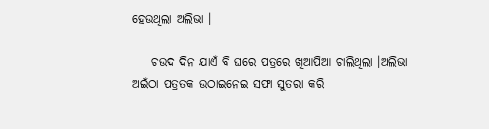ହେଉଥିଲା ଅଲିଭା ।

    ଚଉଦ ଦିନ ଯାଏଁ ବି ଘରେ ପତ୍ରରେ ଖିଆପିଆ ଚାଲିଥିଲା ।ଅଲିଭା ଅଇଁଠା ପତ୍ରତକ ଉଠାଇନେଇ ସଫା ସୁତରା କରି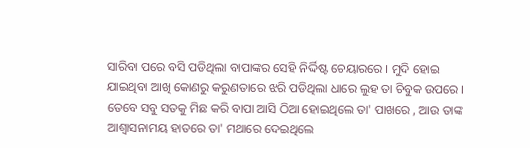ସାରିବା ପରେ ବସି ପଡିଥିଲା ବାପାଙ୍କର ସେହି ନିର୍ଦ୍ଦିଷ୍ଟ ଚେୟାରରେ । ମୁଦି ହୋଇ ଯାଇଥିବା ଆଖି କୋଣରୁ କରୁଣତାରେ ଝରି ପଡିଥିଲା ଧାରେ ଲୁହ ତା ଚିବୁକ ଉପରେ । ତେବେ ସବୁ ସତକୁ ମିଛ କରି ବାପା ଆସି ଠିଆ ହୋଇଥିଲେ ତା' ପାଖରେ , ଆଉ ତାଙ୍କ ଆଶ୍ବାସନାମୟ ହାତରେ ତା' ମଥାରେ ଦେଇଥିଲେ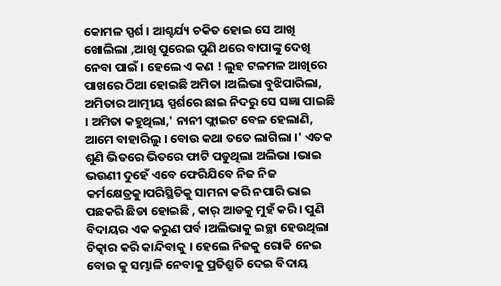କୋମଳ ସ୍ପର୍ଶ । ଆଶ୍ଚର୍ଯ୍ୟ ଚକିତ ହୋଇ ସେ ଆଖି ଖୋଲିଲା ,ଆଖି ପୁରେଇ ପୁଣି ଥରେ ବାପାଙ୍କୁ ଦେଖି ନେବା ପାଇଁ । ହେଲେ ଏ କଣ ! ଲୁହ ଟଳମଳ ଆଖିରେ ପାଖରେ ଠିଆ ହୋଇଛି ଅମିତା ।ଅଲିଭା ବୁଝିପାରିଲା, ଅମିତାର ଆତ୍ମୀୟ ସ୍ପର୍ଶରେ ଛାଇ ନିଦରୁ ସେ ସଜ୍ଞା ପାଇଛି । ଅମିତା କହୁଥିଲା,' ନାନୀ ଫ୍ଲାଇଟ ବେଳ ହେଲାଣି, ଆମେ ବାହାରିଲୁ । ବୋଉ କଥା ତତେ ଲାଗିଲା ।' ଏତକ ଶୁଣି ଭିତରେ ଭିତରେ ଫାଟି ପଡୁଥିଲା ଅଲିଭା ।ଭାଇ ଭଉଣୀ ଦୁହେଁ ଏବେ ଫେରିଯିବେ ନିଜ ନିଜ କର୍ମକ୍ଷେତ୍ରକୁ।ପରିସ୍ଥିତିକୁ ସାମନା କରି ନପାରି ଭାଇ ପଛକରି ଛିଡା ହୋଇଛି , କାର୍ ଆଡକୁ ମୁହଁ କରି । ପୁଣି ବିଦାୟର ଏକ କରୁଣ ପର୍ବ ।ଅଲିଭାକୁ ଇଚ୍ଛା ହେଉଥିଲା ଚିତ୍କାର କରି କାନ୍ଦିବାକୁ । ହେଲେ ନିଜକୁ ରୋକି ନେଇ ବୋଉ କୁ ସମ୍ଭାଳି ନେବାକୁ ପ୍ରତିଶ୍ରୁତି ଦେଇ ବିଦାୟ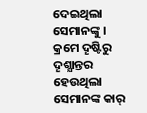ଦେଇଥିଲା ସେମାନଙ୍କୁ । କ୍ରମେ ଦୄଷ୍ଟିରୁ ଦୄଶ୍ଯାନ୍ତର ହେଉଥିଲା ସେମାନଙ୍କ କାର୍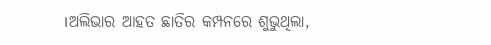।ଅଲିଭାର ଆହତ ଛାତିର କମ୍ପନରେ ଶୁଭୁଥିଲା,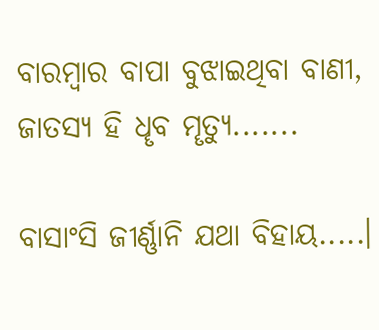ବାରମ୍ବାର ବାପା ବୁଝାଇଥିବା ବାଣୀ, ଜାତସ୍ଯ ହି ଧୄବ ମୄତ୍ଯୁ.......

ବାସାଂସି ଜୀର୍ଣ୍ଣାନି ଯଥା ବିହାୟ.....।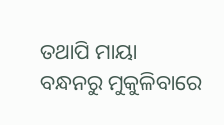ତଥାପି ମାୟା ବନ୍ଧନରୁ ମୁକୁଳିବାରେ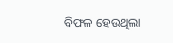ବିଫଳ ହେଉଥିଲା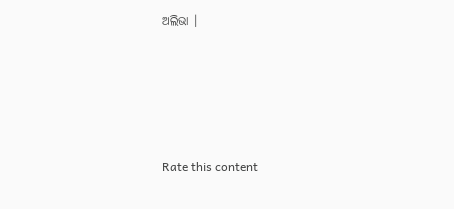ଅଲିଭା ।





Rate this content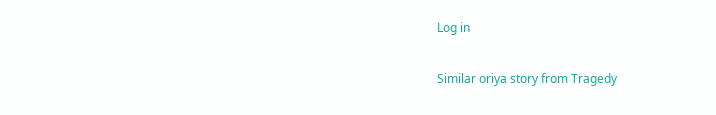Log in

Similar oriya story from Tragedy